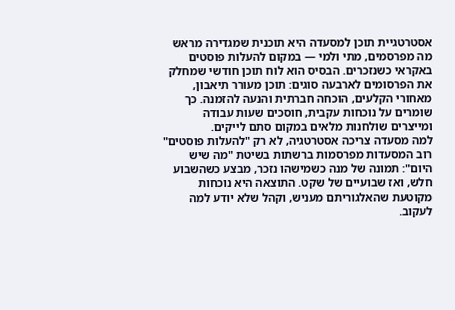אסטרטגיית תוכן למסעדה היא תוכנית שמגדירה מראש מה מפרסמים, מתי ולמי — במקום להעלות פוסטים באקראי כשנזכרים. הבסיס הוא לוח תוכן חודשי שמחלק את הפרסומים לארבעה סוגים: תוכן מעורר תיאבון, מאחורי הקלעים, הוכחה חברתית והנעה להזמנה. כך שומרים על נוכחות עקבית, חוסכים שעות עבודה ומייצרים שולחנות מלאים במקום סתם לייקים.
למה מסעדה צריכה אסטרטגיה, לא רק "להעלות פוסטים"
רוב המסעדות מפרסמות ברשתות בשיטת "מה שיש היום": תמונה של מנה כשמישהו נזכר, מבצע כשהשבוע חלש, ואז שבועיים של שקט. התוצאה היא נוכחות מקוטעת שהאלגוריתם מעניש, וקהל שלא יודע למה לעקוב.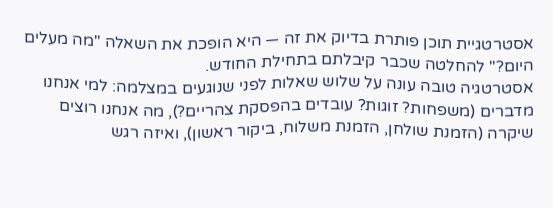אסטרטגיית תוכן פותרת בדיוק את זה — היא הופכת את השאלה "מה מעלים היום?" להחלטה שכבר קיבלתם בתחילת החודש.
אסטרטגיה טובה עונה על שלוש שאלות לפני שנוגעים במצלמה: למי אנחנו מדברים (משפחות? זוגות? עובדים בהפסקת צהריים?), מה אנחנו רוצים שיקרה (הזמנת שולחן, הזמנת משלוח, ביקור ראשון), ואיזה רגש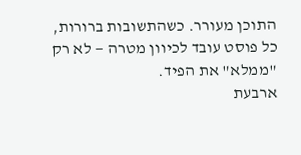התוכן מעורר. כשהתשובות ברורות, כל פוסט עובד לכיוון מטרה — לא רק "ממלא" את הפיד.
ארבעת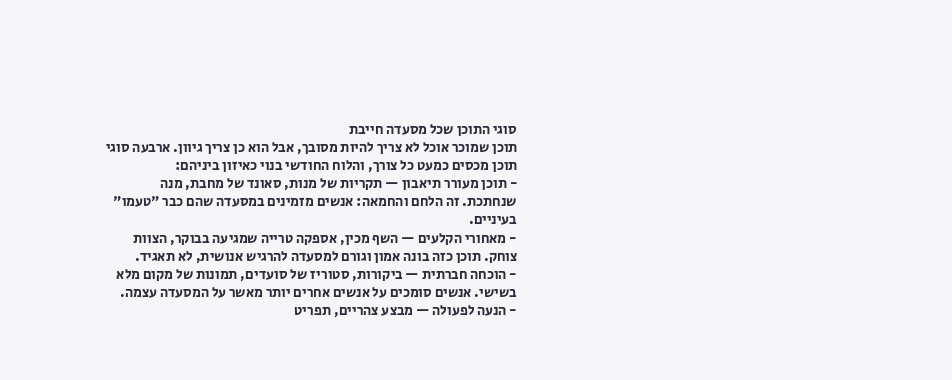סוגי התוכן שכל מסעדה חייבת
תוכן שמוכר אוכל לא צריך להיות מסובך, אבל הוא כן צריך גיוון. ארבעה סוגי תוכן מכסים כמעט כל צורך, והלוח החודשי בנוי כאיזון ביניהם:
- תוכן מעורר תיאבון — תקריות של מנות, סאונד של מחבת, מנה שנחתכת. זה הלחם והחמאה: אנשים מזמינים במסעדה שהם כבר "טעמו" בעיניים.
- מאחורי הקלעים — השף מכין, אספקה טרייה שמגיעה בבוקר, הצוות צוחק. תוכן כזה בונה אמון וגורם למסעדה להרגיש אנושית, לא תאגיד.
- הוכחה חברתית — ביקורות, סטוריז של סועדים, תמונות של מקום מלא בשישי. אנשים סומכים על אנשים אחרים יותר מאשר על המסעדה עצמה.
- הנעה לפעולה — מבצע צהריים, תפריט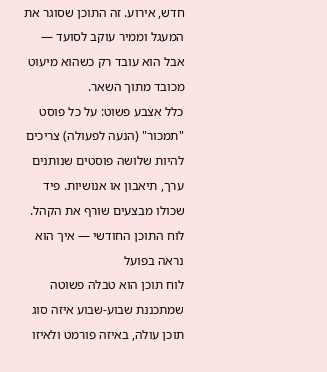חדש, אירוע. זה התוכן שסוגר את המעגל וממיר עוקב לסועד — אבל הוא עובד רק כשהוא מיעוט מכובד מתוך השאר.
כלל אצבע פשוט: על כל פוסט "תמכור" (הנעה לפעולה) צריכים להיות שלושה פוסטים שנותנים ערך, תיאבון או אנושיות. פיד שכולו מבצעים שורף את הקהל.
לוח התוכן החודשי — איך הוא נראה בפועל
לוח תוכן הוא טבלה פשוטה שמתכננת שבוע-שבוע איזה סוג תוכן עולה, באיזה פורמט ולאיזו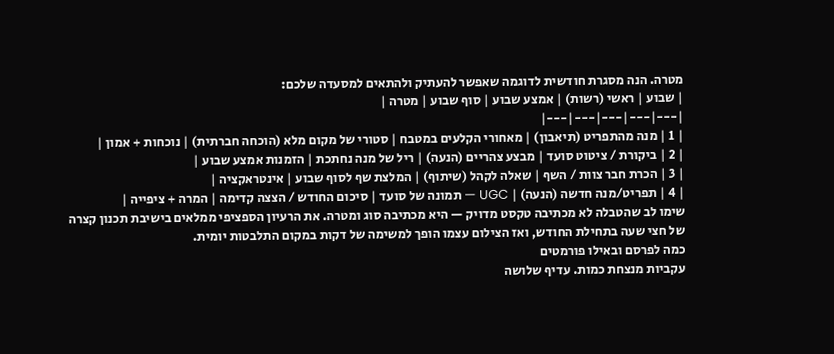מטרה. הנה מסגרת חודשית לדוגמה שאפשר להעתיק ולהתאים למסעדה שלכם:
| שבוע | ראשי (רשות) | אמצע שבוע | סוף שבוע | מטרה |
|---|---|---|---|---|
| 1 | מנה מהתפריט (תיאבון) | מאחורי הקלעים במטבח | סטורי של מקום מלא (הוכחה חברתית) | נוכחות + אמון |
| 2 | ביקורת / ציטוט סועד | מבצע צהריים (הנעה) | ריל של מנה נחתכת | הזמנות אמצע שבוע |
| 3 | הכרת חבר צוות / השף | שאלה לקהל (שיתוף) | המלצת שף לסוף שבוע | אינטראקציה |
| 4 | תפריט/מנה חדשה (הנעה) | UGC — תמונה של סועד | סיכום החודש / הצצה קדימה | המרה + ציפייה |
שימו לב שהטבלה לא מכתיבה טקסט מדויק — היא מכתיבה סוג ומטרה. את הרעיון הספציפי ממלאים בישיבת תכנון קצרה של חצי שעה בתחילת החודש, ואז הצילום עצמו הופך למשימה של דקות במקום התלבטות יומית.
כמה לפרסם ובאילו פורמטים
עקביות מנצחת כמות. עדיף שלושה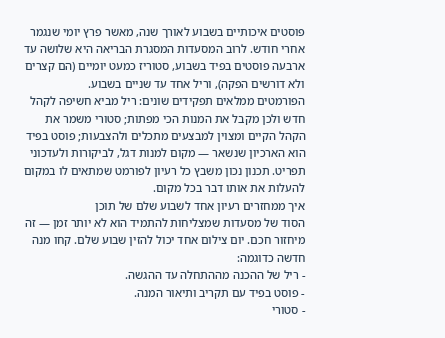פוסטים איכותיים בשבוע לאורך שנה, מאשר פרץ יומי שנגמר אחרי חודש. לרוב המסעדות המסגרת הבריאה היא שלושה עד ארבעה פוסטים בפיד בשבוע, סטוריז כמעט יומיים (הם קצרים ולא דורשים הפקה), וריל אחד עד שניים בשבוע.
הפורמטים ממלאים תפקידים שונים: ריל מביא חשיפה לקהל חדש ולכן מקבל את המנות הכי מפתות; סטורי משמר את הקהל הקיים ומצוין למבצעים מתכלים ולהצבעות; פוסט בפיד הוא הארכיון שנשאר — מקום למנות דגל, לביקורות ולעדכוני תפריט. תכנון נכון משבץ כל רעיון לפורמט שמתאים לו במקום להעלות את אותו דבר בכל מקום.
איך ממחזרים רעיון אחד לשבוע שלם של תוכן
הסוד של מסעדות שמצליחות להתמיד הוא לא יותר זמן — זה מיחזור חכם. יום צילום אחד יכול להזין שבוע שלם. קחו מנה חדשה כדוגמה:
- ריל של ההכנה מההתחלה עד ההגשה.
- פוסט בפיד עם תקריב ותיאור המנה.
- סטורי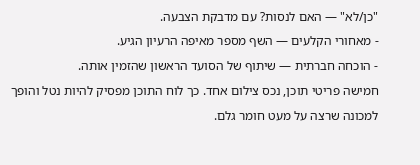"כן/לא" — האם לנסות? עם מדבקת הצבעה.
- מאחורי הקלעים — השף מספר מאיפה הרעיון הגיע.
- הוכחה חברתית — שיתוף של הסועד הראשון שהזמין אותה.
חמישה פריטי תוכן, נכס צילום אחד. כך לוח התוכן מפסיק להיות נטל והופך למכונה שרצה על מעט חומר גלם.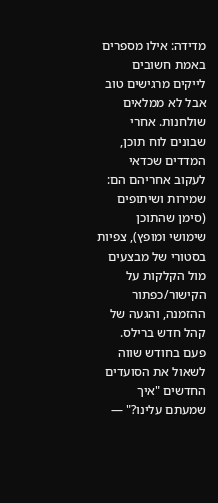מדידה: אילו מספרים באמת חשובים
לייקים מרגישים טוב אבל לא ממלאים שולחנות. אחרי שבונים לוח תוכן, המדדים שכדאי לעקוב אחריהם הם: שמירות ושיתופים (סימן שהתוכן שימושי ומופץ), צפיות בסטורי של מבצעים מול הקלקות על הקישור/כפתור ההזמנה, והגעה של קהל חדש ברילס. פעם בחודש שווה לשאול את הסועדים החדשים "איך שמעתם עלינו?" —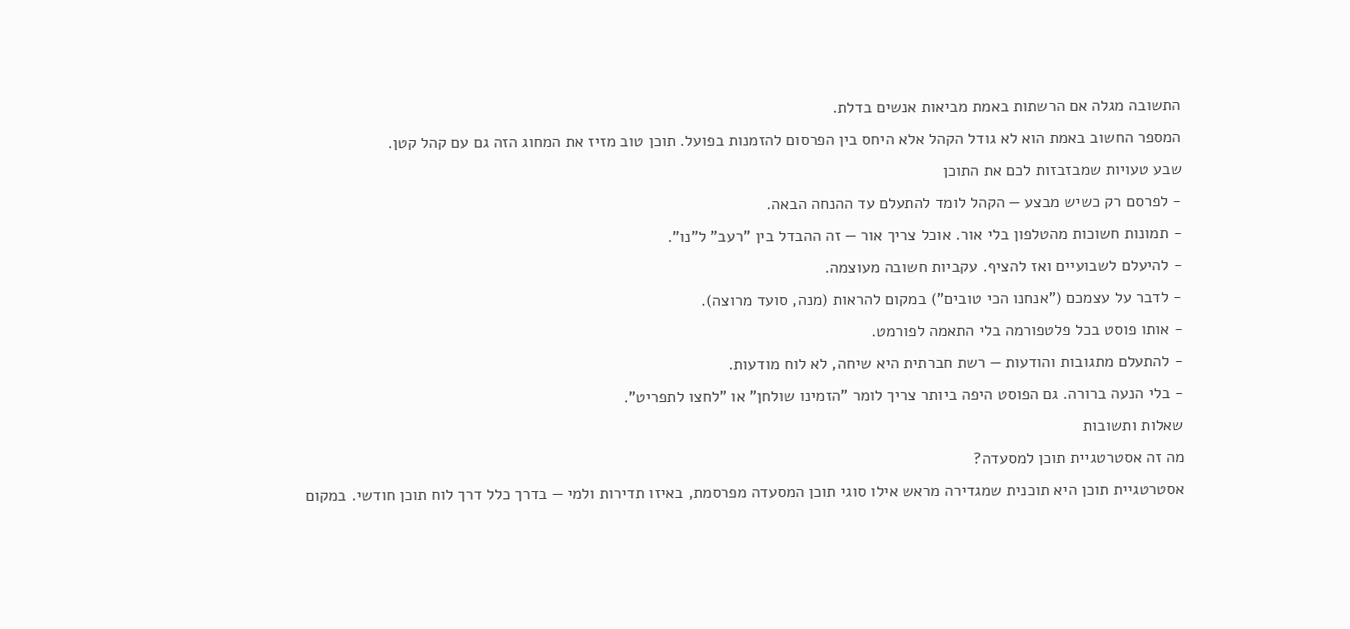התשובה מגלה אם הרשתות באמת מביאות אנשים בדלת.
המספר החשוב באמת הוא לא גודל הקהל אלא היחס בין הפרסום להזמנות בפועל. תוכן טוב מזיז את המחוג הזה גם עם קהל קטן.
שבע טעויות שמבזבזות לכם את התוכן
- לפרסם רק כשיש מבצע — הקהל לומד להתעלם עד ההנחה הבאה.
- תמונות חשוכות מהטלפון בלי אור. אוכל צריך אור — זה ההבדל בין "רעב" ל"נו".
- להיעלם לשבועיים ואז להציף. עקביות חשובה מעוצמה.
- לדבר על עצמכם ("אנחנו הכי טובים") במקום להראות (מנה, סועד מרוצה).
- אותו פוסט בכל פלטפורמה בלי התאמה לפורמט.
- להתעלם מתגובות והודעות — רשת חברתית היא שיחה, לא לוח מודעות.
- בלי הנעה ברורה. גם הפוסט היפה ביותר צריך לומר "הזמינו שולחן" או "לחצו לתפריט".
שאלות ותשובות
מה זה אסטרטגיית תוכן למסעדה?
אסטרטגיית תוכן היא תוכנית שמגדירה מראש אילו סוגי תוכן המסעדה מפרסמת, באיזו תדירות ולמי — בדרך כלל דרך לוח תוכן חודשי. במקום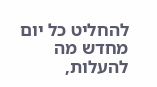להחליט כל יום מחדש מה להעלות,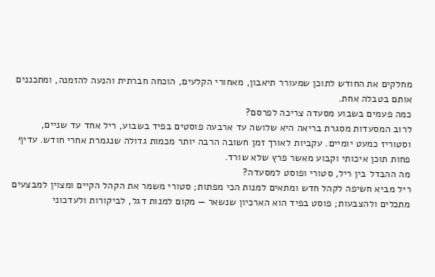מחלקים את החודש לתוכן שמעורר תיאבון, מאחורי הקלעים, הוכחה חברתית והנעה להזמנה, ומתכננים אותם בטבלה אחת.
כמה פעמים בשבוע מסעדה צריכה לפרסם?
לרוב המסעדות מסגרת בריאה היא שלושה עד ארבעה פוסטים בפיד בשבוע, ריל אחד עד שניים, וסטוריז כמעט יומיים. עקביות לאורך זמן חשובה הרבה יותר מכמות גדולה שנגמרת אחרי חודש. עדיף פחות תוכן איכותי וקבוע מאשר פרץ שלא שורד.
מה ההבדל בין ריל, סטורי ופוסט למסעדה?
ריל מביא חשיפה לקהל חדש ומתאים למנות הכי מפתות; סטורי משמר את הקהל הקיים ומצוין למבצעים מתכלים ולהצבעות; פוסט בפיד הוא הארכיון שנשאר — מקום למנות דגל, לביקורות ולעדכוני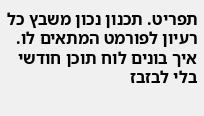תפריט. תכנון נכון משבץ כל רעיון לפורמט המתאים לו.
איך בונים לוח תוכן חודשי בלי לבזבז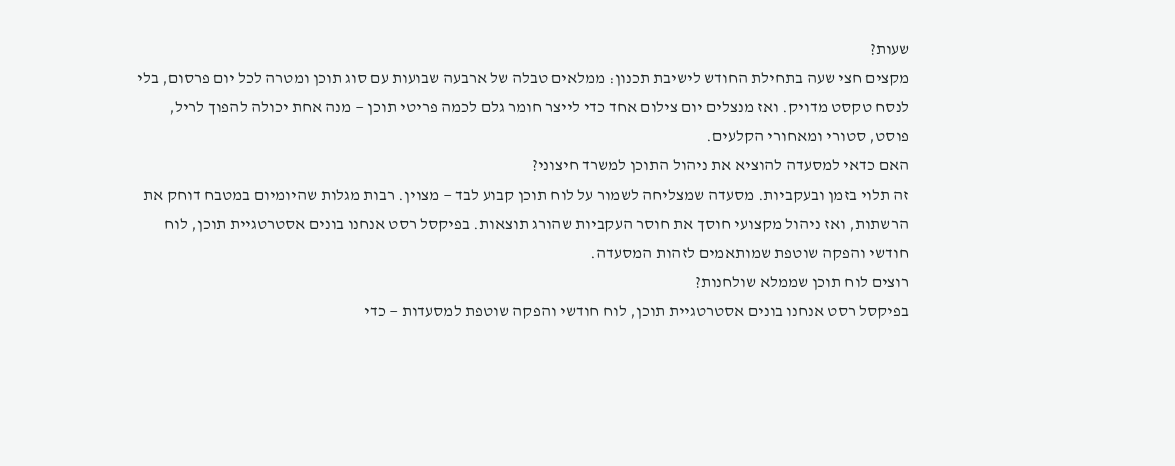שעות?
מקצים חצי שעה בתחילת החודש לישיבת תכנון: ממלאים טבלה של ארבעה שבועות עם סוג תוכן ומטרה לכל יום פרסום, בלי לנסח טקסט מדויק. ואז מנצלים יום צילום אחד כדי לייצר חומר גלם לכמה פריטי תוכן — מנה אחת יכולה להפוך לריל, פוסט, סטורי ומאחורי הקלעים.
האם כדאי למסעדה להוציא את ניהול התוכן למשרד חיצוני?
זה תלוי בזמן ובעקביות. מסעדה שמצליחה לשמור על לוח תוכן קבוע לבד — מצוין. רבות מגלות שהיומיום במטבח דוחק את הרשתות, ואז ניהול מקצועי חוסך את חוסר העקביות שהורג תוצאות. בפיקסל רסט אנחנו בונים אסטרטגיית תוכן, לוח חודשי והפקה שוטפת שמותאמים לזהות המסעדה.
רוצים לוח תוכן שממלא שולחנות?
בפיקסל רסט אנחנו בונים אסטרטגיית תוכן, לוח חודשי והפקה שוטפת למסעדות — כדי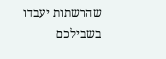שהרשתות יעבדו בשבילכם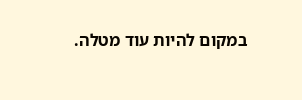במקום להיות עוד מטלה.